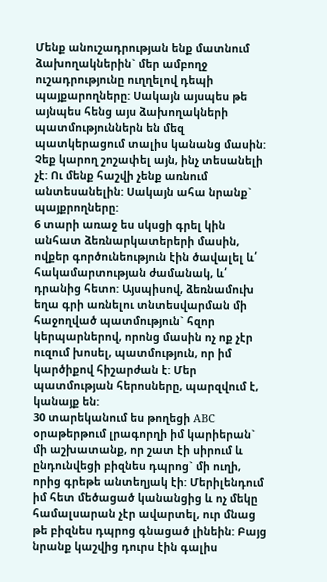Մենք անուշադրության ենք մատնում ձախողակներին` մեր ամբողջ ուշադրությունը ուղղելով դեպի պայքարողները: Սակայն այսպես թե այնպես հենց այս ձախողակների պատմություններն են մեզ պատկերացում տալիս կանանց մասին: Չեք կարող շոշափել այն, ինչ տեսանելի չէ: Ու մենք հաշվի չենք առնում անտեսանելին: Սակայն ահա նրանք` պայքրողները:
6 տարի առաջ ես սկսցի գրել կին անհատ ձեռնարկատերերի մասին, ովքեր գործունեություն էին ծավալել և՛ հակամարտության ժամանակ, և՛ դրանից հետո: Այսպիսով, ձեռնամուխ եղա գրի առնելու տնտեսվարման մի հաջողված պատմություն` հզոր կերպարներով, որոնց մասին ոչ ոք չէր ուզում խոսել, պատմություն, որ իմ կարծիքով հիշարժան է: Մեր պատմության հերոսները, պարզվում է, կանայք են:
30 տարեկանում ես թողեցի ABC օրաթերթում լրագորղի իմ կարիերան` մի աշխատանք, որ շատ էի սիրում և ընդունվեցի բիզնես դպրոց` մի ուղի, որից գրեթե անտեղյակ էի: Մերիլենդում իմ հետ մեծացած կանանցից և ոչ մեկը համալսարան չէր ավարտել, ուր մնաց թե բիզնես դպրոց գնացած լինեին: Բայց նրանք կաշվից դուրս էին գալիս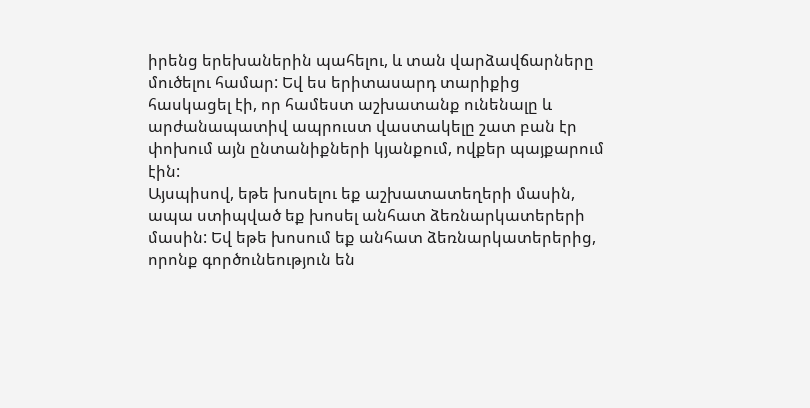իրենց երեխաներին պահելու, և տան վարձավճարները մուծելու համար: Եվ ես երիտասարդ տարիքից հասկացել էի, որ համեստ աշխատանք ունենալը և արժանապատիվ ապրուստ վաստակելը շատ բան էր փոխում այն ընտանիքների կյանքում, ովքեր պայքարում էին:
Այսպիսով, եթե խոսելու եք աշխատատեղերի մասին, ապա ստիպված եք խոսել անհատ ձեռնարկատերերի մասին: Եվ եթե խոսում եք անհատ ձեռնարկատերերից, որոնք գործունեություն են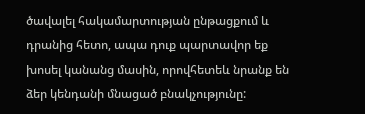ծավալել հակամարտության ընթացքում և դրանից հետո, ապա դուք պարտավոր եք խոսել կանանց մասին, որովհետեև նրանք են ձեր կենդանի մնացած բնակչությունը: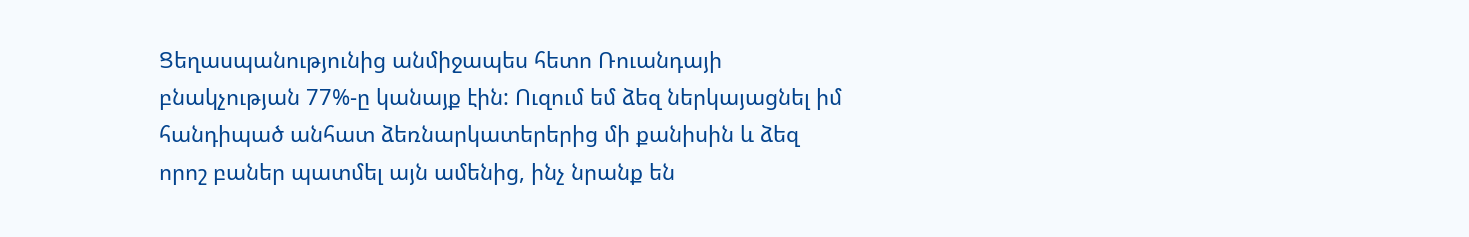Ցեղասպանությունից անմիջապես հետո Ռուանդայի բնակչության 77%-ը կանայք էին: Ուզում եմ ձեզ ներկայացնել իմ հանդիպած անհատ ձեռնարկատերերից մի քանիսին և ձեզ որոշ բաներ պատմել այն ամենից, ինչ նրանք են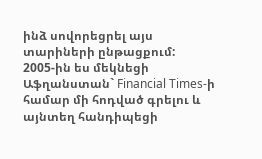ինձ սովորեցրել այս տարիների ընթացքում:
2005-ին ես մեկնեցի Աֆղանստան` Financial Times-ի համար մի հոդված գրելու և այնտեղ հանդիպեցի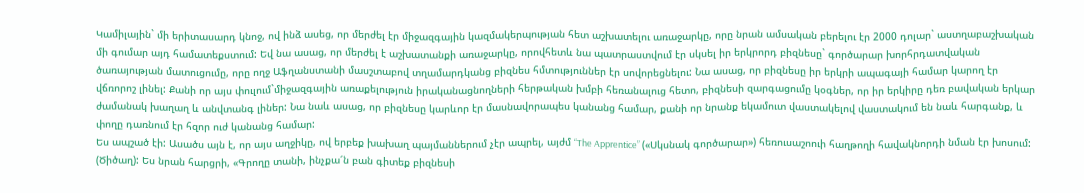Կամիլային` մի երիտասարդ կնոջ, ով ինձ ասեց, որ մերժել էր միջազգային կազմակերպության հետ աշխատելու առաջարկը, որը նրան ամսական բերելու էր 2000 դոլար` աստղաբաշխական մի գումար այդ համատեքստում: Եվ նա ասաց, որ մերժել է աշխատանքի առաջարկը, որովհետև նա պատրաստվում էր սկսել իր երկրորդ բիզնեսը` գործարար խորհրդատվական ծառայության մատուցումը, որը ողջ Աֆղանստանի մասշտաբով տղամարդկանց բիզնես հմտություններ էր սովորեցնելու: Նա ասաց, որ բիզնեսը իր երկրի ապագայի համար կարող էր վճռորոշ լինել: Քանի որ այս փուլում`միջազգային առաքելություն իրականացնողների հերթական խմբի հեռանալուց հետո, բիզնեսի զարգացումը կօգներ, որ իր երկիրը դեռ բավական երկար ժամանակ խաղաղ և անվտանգ լիներ: Նա նաև ասաց, որ բիզնեսը կարևոր էր մասնավորապես կանանց համար, քանի որ նրանք եկամուտ վաստակելով վաստակում են նաև հարգանք, և փողը դառնում էր հզոր ուժ կանանց համար:
Ես ապշած էի: Ասածս այն է, որ այս աղջիկը, ով երբեք խախաղ պայմաններում չէր ապրել, այժմ “The Apprentice” («Սկսնակ գործարար») հեռուսաշոուի հաղթողի հավակնորդի նման էր խոսում: (Ծիծաղ): Ես նրան հարցրի, «Գրողը տանի, ինչքա՜ն բան գիտեք բիզնեսի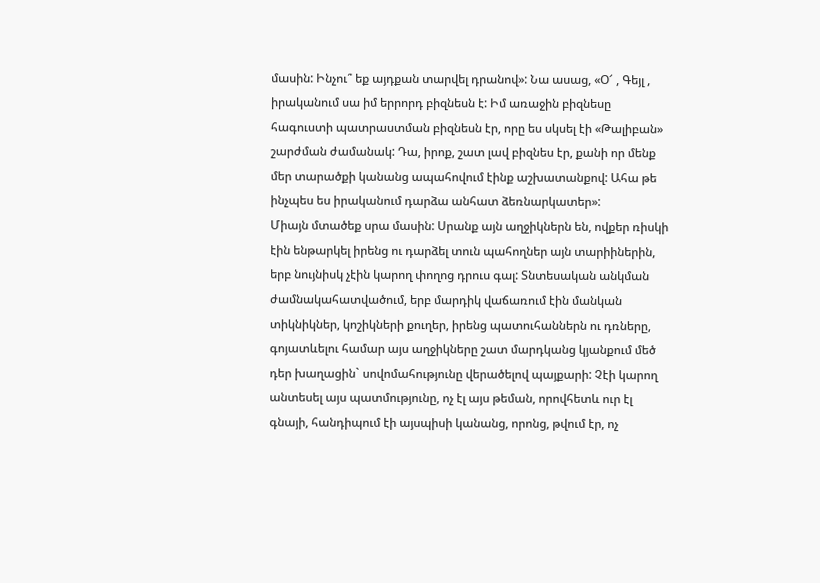մասին: Ինչու՞ եք այդքան տարվել դրանով»: Նա ասաց, «Օ՜ , Գեյլ , իրականում սա իմ երրորդ բիզնեսն է: Իմ առաջին բիզնեսը հագուստի պատրաստման բիզնեսն էր, որը ես սկսել էի «Թալիբան» շարժման ժամանակ: Դա, իրոք, շատ լավ բիզնես էր, քանի որ մենք մեր տարածքի կանանց ապահովում էինք աշխատանքով: Ահա թե ինչպես ես իրականում դարձա անհատ ձեռնարկատեր»:
Միայն մտածեք սրա մասին: Սրանք այն աղջիկներն են, ովքեր ռիսկի էին ենթարկել իրենց ու դարձել տուն պահողներ այն տարիիներին, երբ նույնիսկ չէին կարող փողոց դրուս գալ: Տնտեսական անկման ժամնակահատվածում, երբ մարդիկ վաճառում էին մանկան տիկնիկներ, կոշիկների քուղեր, իրենց պատուհաններն ու դռները, գոյատևելու համար այս աղջիկները շատ մարդկանց կյանքում մեծ դեր խաղացին` սովոմահությունը վերածելով պայքարի: Չէի կարող անտեսել այս պատմությունը, ոչ էլ այս թեման, որովհետև ուր էլ գնայի, հանդիպում էի այսպիսի կանանց, որոնց, թվում էր, ոչ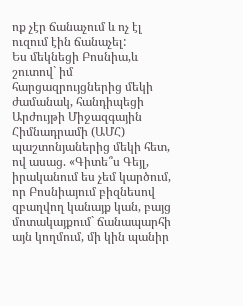ոք չէր ճանաչում և ոչ էլ ուզում էին ճանաչել:
Ես մեկնեցի Բոսնիա,և շուտով` իմ հարցազրույցներից մեկի ժամանակ, հանդիպեցի Արժույթի Միջազգային Հիմնադրամի (ԱՄՀ) պաշտոնյաներից մեկի հետ, ով ասաց. «Գիտե՞ս Գեյլ, իրականում ես չեմ կարծում, որ Բոսնիայում բիզնեսով զբաղվող կանայք կան, բայց մոտակայքում` ճանապարհի այն կողմում, մի կին պանիր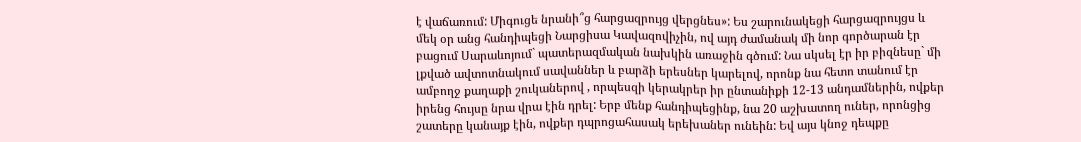է վաճառում: Միգուցե նրանի՞ց հարցազրույց վերցնես»: Ես շարունակեցի հարցազրույցս և մեկ օր անց հանդիպեցի Նարցիսա Կավազովիչին, ով այդ ժամանակ մի նոր գործարան էր բացում Սարաևոյում` պատերազմական նախկին առաջին գծում: Նա սկսել էր իր բիզնեսը` մի լքված ավտոտնակում սավաններ և բարձի երեսներ կարելով, որոնք նա հետո տանում էր ամբողջ քաղաքի շուկաներով , որպեսզի կերակրեր իր ընտանիքի 12-13 անդամներին, ովքեր իրենց հույսը նրա վրա էին դրել: Երբ մենք հանդիպեցինք, նա 20 աշխատող ուներ, որոնցից շատերը կանայք էին, ովքեր դպրոցահասակ երեխաներ ունեին: Եվ այս կնոջ դեպքը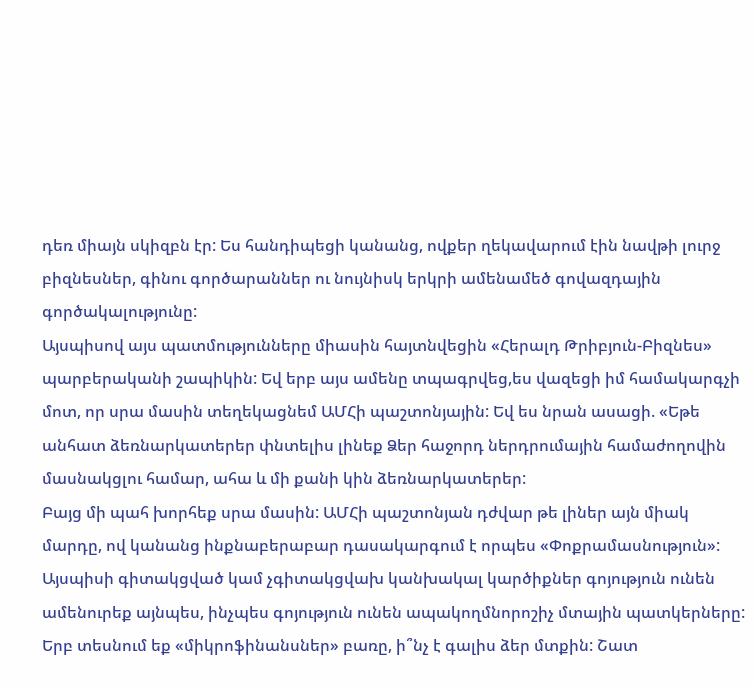դեռ միայն սկիզբն էր: Ես հանդիպեցի կանանց, ովքեր ղեկավարում էին նավթի լուրջ բիզնեսներ, գինու գործարաններ ու նույնիսկ երկրի ամենամեծ գովազդային գործակալությունը:
Այսպիսով այս պատմությունները միասին հայտնվեցին «Հերալդ Թրիբյուն-Բիզնես» պարբերականի շապիկին: Եվ երբ այս ամենը տպագրվեց,ես վազեցի իմ համակարգչի մոտ, որ սրա մասին տեղեկացնեմ ԱՄՀի պաշտոնյային: Եվ ես նրան ասացի. «Եթե անհատ ձեռնարկատերեր փնտելիս լինեք Ձեր հաջորդ ներդրումային համաժողովին մասնակցլու համար, ահա և մի քանի կին ձեռնարկատերեր:
Բայց մի պահ խորհեք սրա մասին: ԱՄՀի պաշտոնյան դժվար թե լիներ այն միակ մարդը, ով կանանց ինքնաբերաբար դասակարգում է որպես «Փոքրամասնություն»: Այսպիսի գիտակցված կամ չգիտակցվախ կանխակալ կարծիքներ գոյություն ունեն ամենուրեք այնպես, ինչպես գոյություն ունեն ապակողմնորոշիչ մտային պատկերները: Երբ տեսնում եք «միկրոֆինանսներ» բառը, ի՞նչ է գալիս ձեր մտքին: Շատ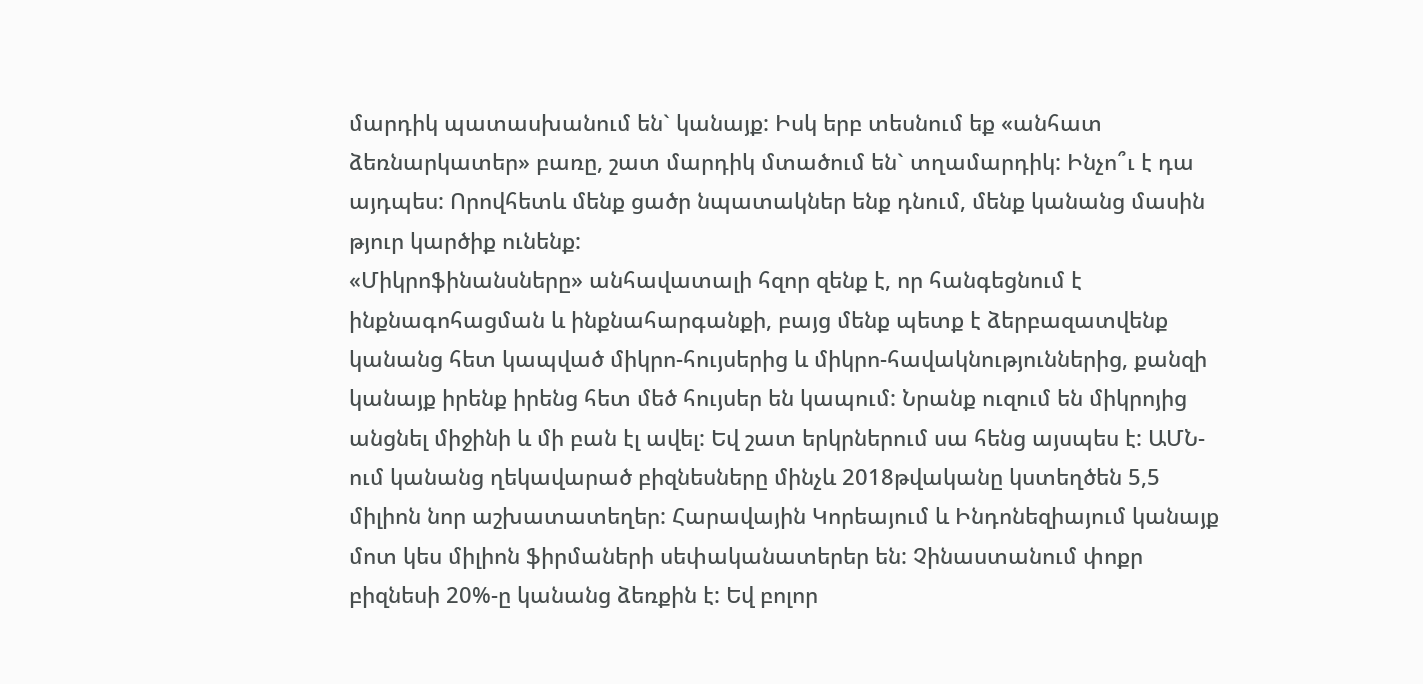մարդիկ պատասխանում են` կանայք: Իսկ երբ տեսնում եք «անհատ ձեռնարկատեր» բառը, շատ մարդիկ մտածում են` տղամարդիկ: Ինչո՞ւ է դա այդպես: Որովհետև մենք ցածր նպատակներ ենք դնում, մենք կանանց մասին թյուր կարծիք ունենք:
«Միկրոֆինանսները» անհավատալի հզոր զենք է, որ հանգեցնում է ինքնագոհացման և ինքնահարգանքի, բայց մենք պետք է ձերբազատվենք կանանց հետ կապված միկրո-հույսերից և միկրո-հավակնություններից, քանզի կանայք իրենք իրենց հետ մեծ հույսեր են կապում: Նրանք ուզում են միկրոյից անցնել միջինի և մի բան էլ ավել: Եվ շատ երկրներում սա հենց այսպես է: ԱՄՆ-ում կանանց ղեկավարած բիզնեսները մինչև 2018թվականը կստեղծեն 5,5 միլիոն նոր աշխատատեղեր: Հարավային Կորեայում և Ինդոնեզիայում կանայք մոտ կես միլիոն ֆիրմաների սեփականատերեր են: Չինաստանում փոքր բիզնեսի 20%-ը կանանց ձեռքին է: Եվ բոլոր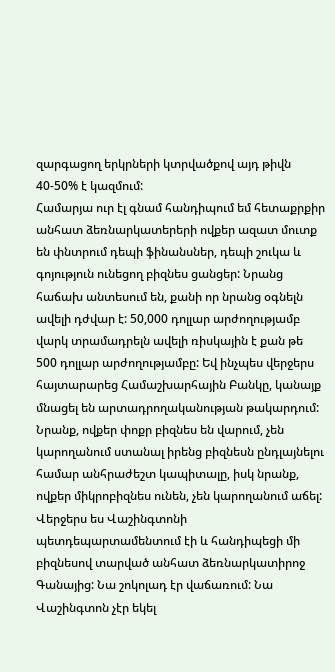զարգացող երկրների կտրվածքով այդ թիվն 40-50% է կազմում:
Համարյա ուր էլ գնամ հանդիպում եմ հետաքրքիր անհատ ձեռնարկատերերի ովքեր ազատ մուտք են փնտրում դեպի ֆինանսներ, դեպի շուկա և գոյություն ունեցող բիզնես ցանցեր: Նրանց հաճախ անտեսում են, քանի որ նրանց օգնելն ավելի դժվար է: 50,000 դոլլար արժողությամբ վարկ տրամադրելն ավելի ռիսկային է քան թե 500 դոլլար արժողությամբը: Եվ ինչպես վերջերս հայտարարեց Համաշխարհային Բանկը, կանայք մնացել են արտադրողականության թակարդում: Նրանք, ովքեր փոքր բիզնես են վարում, չեն կարողանում ստանալ իրենց բիզնեսն ընդլայնելու համար անհրաժեշտ կապիտալը, իսկ նրանք, ովքեր միկրոբիզնես ունեն, չեն կարողանում աճել:
Վերջերս ես Վաշինգտոնի պետդեպարտամենտում էի և հանդիպեցի մի բիզնեսով տարված անհատ ձեռնարկատիրոջ Գանայից: Նա շոկոլադ էր վաճառում: Նա Վաշինգտոն չէր եկել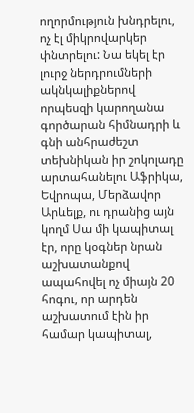ողորմություն խնդրելու, ոչ էլ միկրովարկեր փնտրելու: Նա եկել էր լուրջ ներդրումների ակնկալիքներով որպեսզի կարողանա գործարան հիմնադրի և գնի անհրաժեշտ տեխնիկան իր շոկոլադը արտահանելու Աֆրիկա, Եվրոպա, Մերձավոր Արևելք, ու դրանից այն կողմ Սա մի կապիտալ էր, որը կօգներ նրան աշխատանքով ապահովել ոչ միայն 20 հոգու, որ արդեն աշխատում էին իր համար կապիտալ,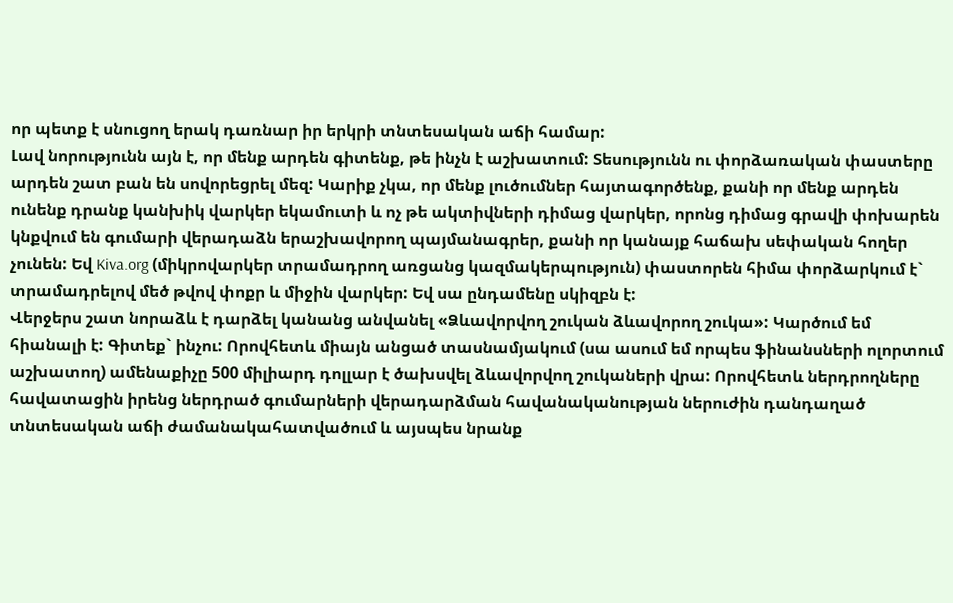որ պետք է սնուցող երակ դառնար իր երկրի տնտեսական աճի համար:
Լավ նորությունն այն է, որ մենք արդեն գիտենք, թե ինչն է աշխատում: Տեսությունն ու փորձառական փաստերը արդեն շատ բան են սովորեցրել մեզ: Կարիք չկա, որ մենք լուծումներ հայտագործենք, քանի որ մենք արդեն ունենք դրանք կանխիկ վարկեր եկամուտի և ոչ թե ակտիվների դիմաց վարկեր, որոնց դիմաց գրավի փոխարեն կնքվում են գումարի վերադաձն երաշխավորող պայմանագրեր, քանի որ կանայք հաճախ սեփական հողեր չունեն: Եվ Kiva.org (միկրովարկեր տրամադրող առցանց կազմակերպություն) փաստորեն հիմա փորձարկում է` տրամադրելով մեծ թվով փոքր և միջին վարկեր: Եվ սա ընդամենը սկիզբն է:
Վերջերս շատ նորաձև է դարձել կանանց անվանել «Ձևավորվող շուկան ձևավորող շուկա»: Կարծում եմ հիանալի է: Գիտեք` ինչու: Որովհետև միայն անցած տասնամյակում (սա ասում եմ որպես ֆինանսների ոլորտում աշխատող) ամենաքիչը 500 միլիարդ դոլլար է ծախսվել ձևավորվող շուկաների վրա: Որովհետև ներդրողները հավատացին իրենց ներդրած գումարների վերադարձման հավանականության ներուժին դանդաղած տնտեսական աճի ժամանակահատվածում և այսպես նրանք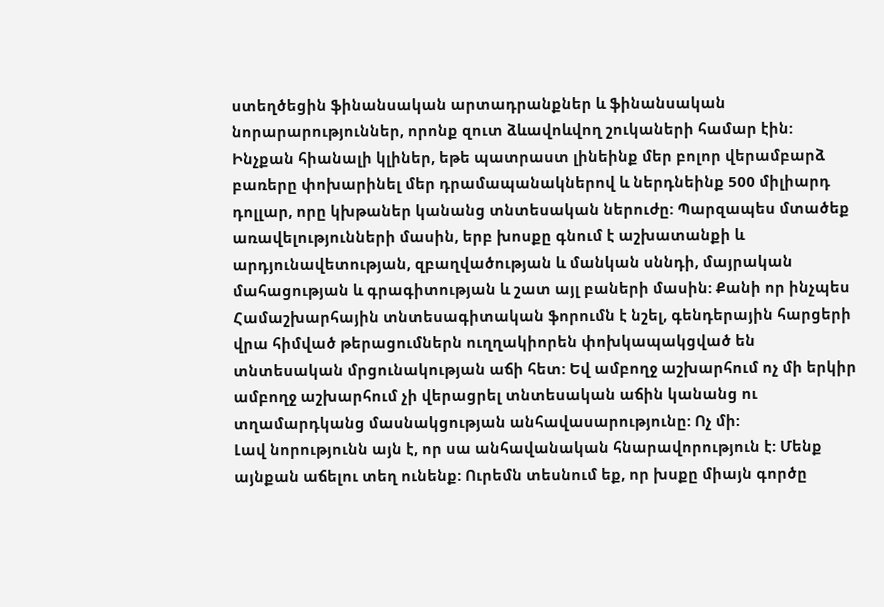ստեղծեցին ֆինանսական արտադրանքներ և ֆինանսական նորարարություններ, որոնք զուտ ձևավոևվող շուկաների համար էին:
Ինչքան հիանալի կլիներ, եթե պատրաստ լինեինք մեր բոլոր վերամբարձ բառերը փոխարինել մեր դրամապանակներով և ներդնեինք 500 միլիարդ դոլլար, որը կխթաներ կանանց տնտեսական ներուժը: Պարզապես մտածեք առավելությունների մասին, երբ խոսքը գնում է աշխատանքի և արդյունավետության, զբաղվածության և մանկան սննդի, մայրական մահացության և գրագիտության և շատ այլ բաների մասին: Քանի որ ինչպես Համաշխարհային տնտեսագիտական ֆորումն է նշել, գենդերային հարցերի վրա հիմված թերացումներն ուղղակիորեն փոխկապակցված են տնտեսական մրցունակության աճի հետ: Եվ ամբողջ աշխարհում ոչ մի երկիր ամբողջ աշխարհում չի վերացրել տնտեսական աճին կանանց ու տղամարդկանց մասնակցության անհավասարությունը: Ոչ մի:
Լավ նորությունն այն է, որ սա անհավանական հնարավորություն է: Մենք այնքան աճելու տեղ ունենք: Ուրեմն տեսնում եք, որ խսքը միայն գործը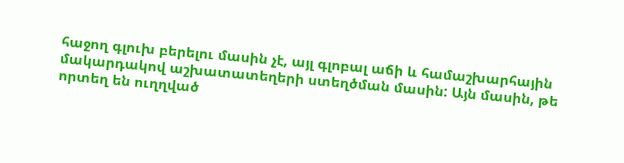հաջող գլուխ բերելու մասին չէ, այլ գլոբալ աճի և համաշխարհային մակարդակով աշխատատեղերի ստեղծման մասին: Այն մասին, թե որտեղ են ուղղված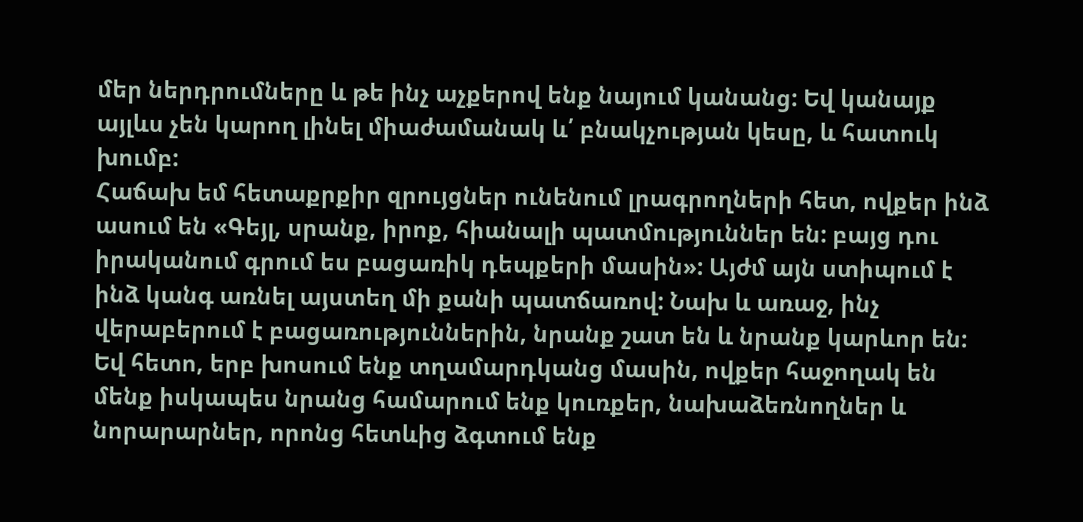մեր ներդրումները և թե ինչ աչքերով ենք նայում կանանց: Եվ կանայք այլևս չեն կարող լինել միաժամանակ և՛ բնակչության կեսը, և հատուկ խումբ:
Հաճախ եմ հետաքրքիր զրույցներ ունենում լրագրողների հետ, ովքեր ինձ ասում են «Գեյլ, սրանք, իրոք, հիանալի պատմություններ են: բայց դու իրականում գրում ես բացառիկ դեպքերի մասին»: Այժմ այն ստիպում է ինձ կանգ առնել այստեղ մի քանի պատճառով: Նախ և առաջ, ինչ վերաբերում է բացառություններին, նրանք շատ են և նրանք կարևոր են: Եվ հետո, երբ խոսում ենք տղամարդկանց մասին, ովքեր հաջողակ են մենք իսկապես նրանց համարում ենք կուռքեր, նախաձեռնողներ և նորարարներ, որոնց հետևից ձգտում ենք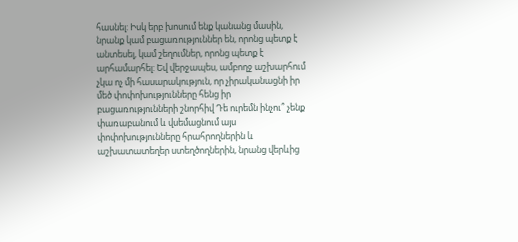հասնել: Իսկ երբ խոսում ենք կանանց մասին, նրանք կամ բացառություններ են, որոնց պետք է անտեսել, կամ շեղումներ, որոնց պետք է արհամարհել: Եվ վերջապես, ամբողջ աշխարհում չկա ոչ մի հասարակություն, որ չիրականացնի իր մեծ փոփոխությունները հենց իր բացառությունների շնորհիվ Դե ուրեմն ինչու՞ չենք փառաբանում և վսեմացնում այս փոփոխությունները հրահրողներին և աշխատատեղեր ստեղծողներին, նրանց վերևից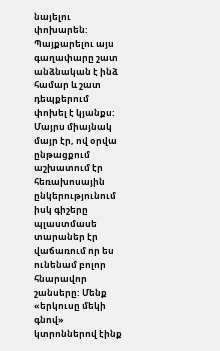նայելու փոխարեն:
Պայքարելու այս գաղափարը շատ անձնական է ինձ համար և շատ դեպքերում փոխել է կյանքս: Մայրս միայնակ մայր էր, ով օրվա ընթացքում աշխատում էր հեռախոսային ընկերությունում իսկ գիշերը պլաստմասե տարաներ էր վաճառում որ ես ունենամ բոլոր հնարավոր շանսերը: Մենք «երկուսը մեկի գնով» կտրոններով էինք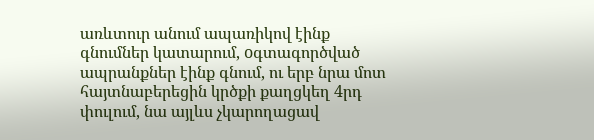առևտուր անում ապառիկով էինք գնումներ կատարում, oգտագործված ապրանքներ էինք գնում, ու երբ նրա մոտ հայտնաբերեցին կրծքի քաղցկեղ 4րդ փուլում, նա այլևս չկարողացավ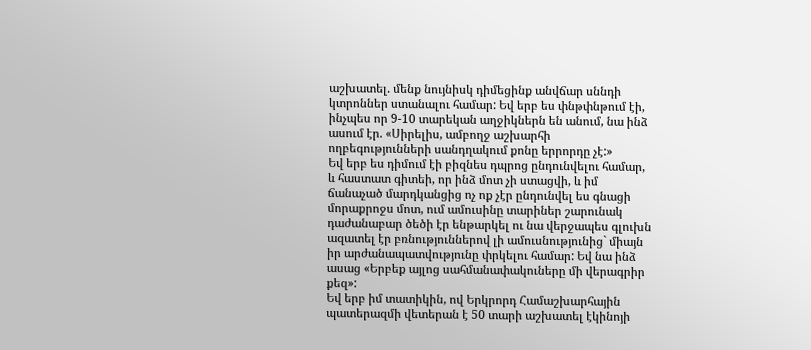աշխատել. մենք նույնիսկ դիմեցինք անվճար սննդի կտրոններ ստանալու համար: Եվ երբ ես փնթփնթում էի, ինչպես որ 9-10 տարեկան աղջիկներն են անում, նա ինձ ասում էր. «Սիրելիս, ամբողջ աշխարհի ողբեգությունների սանդղակում քոնը երրորդը չէ:»
Եվ երբ ես դիմում էի բիզնես դպրոց ընդունվելու համար, և հաստատ գիտեի, որ ինձ մոտ չի ստացվի, և իմ ճանաչած մարդկանցից ոչ ոք չէր ընդունվել ես գնացի մորաքրոջս մոտ, ում ամուսինը տարիներ շարունակ դաժանաբար ծեծի էր ենթարկել ու նա վերջապես գլուխն ազատել էր բռնություններով լի ամուսնությունից` միայն իր արժանապատվությունը փրկելու համար: Եվ նա ինձ ասաց «Երբեք այլոց սահմանափակուները մի վերագրիր քեզ»:
Եվ երբ իմ տատիկին, ով Երկրորդ Համաշխարհային պատերազմի վետերան է 50 տարի աշխատել էկինոյի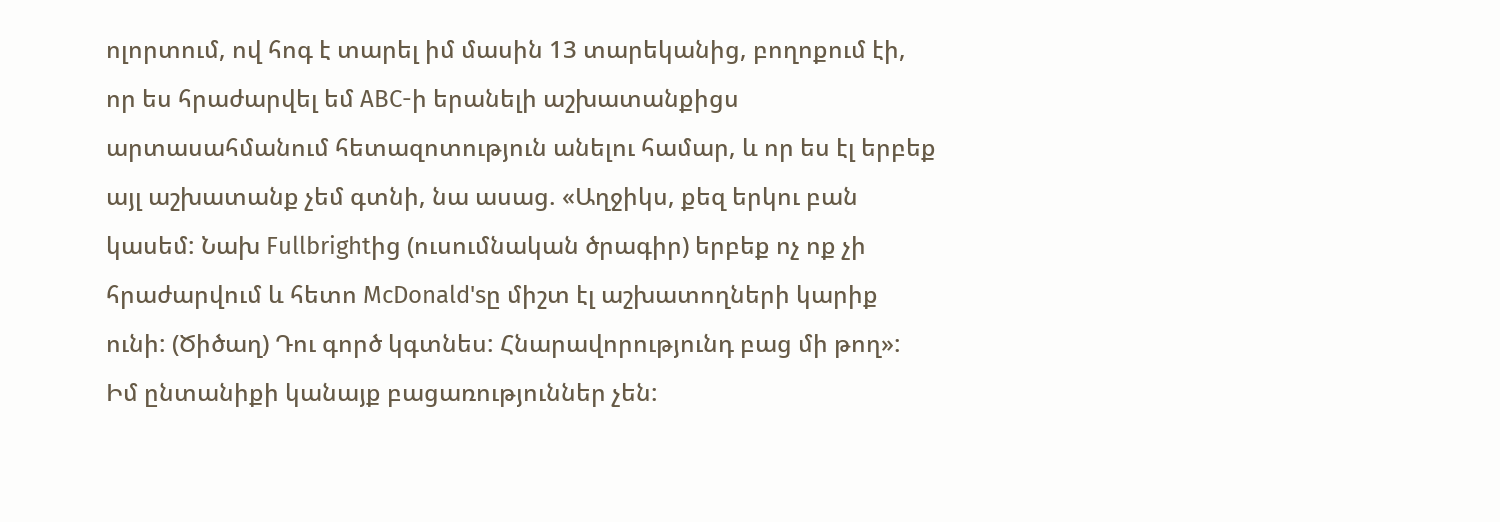ոլորտում, ով հոգ է տարել իմ մասին 13 տարեկանից, բողոքում էի, որ ես հրաժարվել եմ ABC-ի երանելի աշխատանքիցս արտասահմանում հետազոտություն անելու համար, և որ ես էլ երբեք այլ աշխատանք չեմ գտնի, նա ասաց. «Աղջիկս, քեզ երկու բան կասեմ: Նախ Fullbrightից (ուսումնական ծրագիր) երբեք ոչ ոք չի հրաժարվում և հետո McDonald'sը միշտ էլ աշխատողների կարիք ունի: (Ծիծաղ) Դու գործ կգտնես: Հնարավորությունդ բաց մի թող»:
Իմ ընտանիքի կանայք բացառություններ չեն: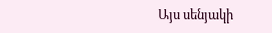Այս սենյակի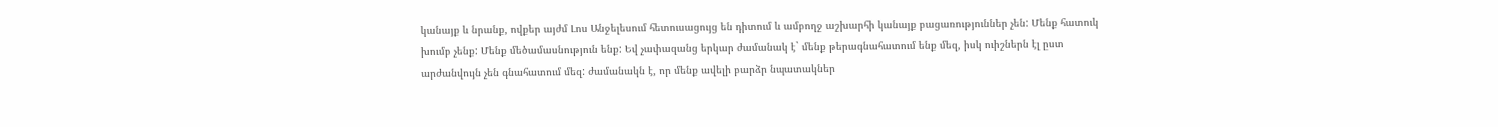կանայք և նրանք, ովքեր այժմ Լոս Անջելեսում հետուսացույց են դիտում և ամբողջ աշխարհի կանայք բացառություններ չեն: Մենք հատուկ խումբ չենք: Մենք մեծամասնություն ենք: Եվ չափազանց երկար ժամանակ է` մենք թերագնահատում ենք մեզ, իսկ ուիշներն էլ ըստ արժանվույն չեն գնահատում մեզ: ժամանակն է, որ մենք ավելի բարձր նպատակներ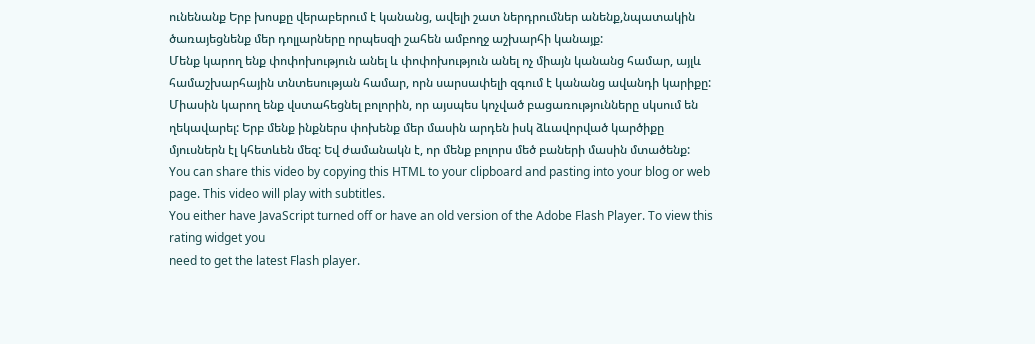ունենանք Երբ խոսքը վերաբերում է կանանց, ավելի շատ ներդրումներ անենք,նպատակին ծառայեցնենք մեր դոլլարները որպեսզի շահեն ամբողջ աշխարհի կանայք:
Մենք կարող ենք փոփոխություն անել և փոփոխություն անել ոչ միայն կանանց համար, այլև համաշխարհային տնտեսության համար, որն սարսափելի զգում է կանանց ավանդի կարիքը: Միասին կարող ենք վստահեցնել բոլորին, որ այսպես կոչված բացառությունները սկսում են ղեկավարել: Երբ մենք ինքներս փոխենք մեր մասին արդեն իսկ ձևավորված կարծիքը մյուսներն էլ կհետևեն մեզ: Եվ ժամանակն է, որ մենք բոլորս մեծ բաների մասին մտածենք:
You can share this video by copying this HTML to your clipboard and pasting into your blog or web page. This video will play with subtitles.
You either have JavaScript turned off or have an old version of the Adobe Flash Player. To view this rating widget you
need to get the latest Flash player.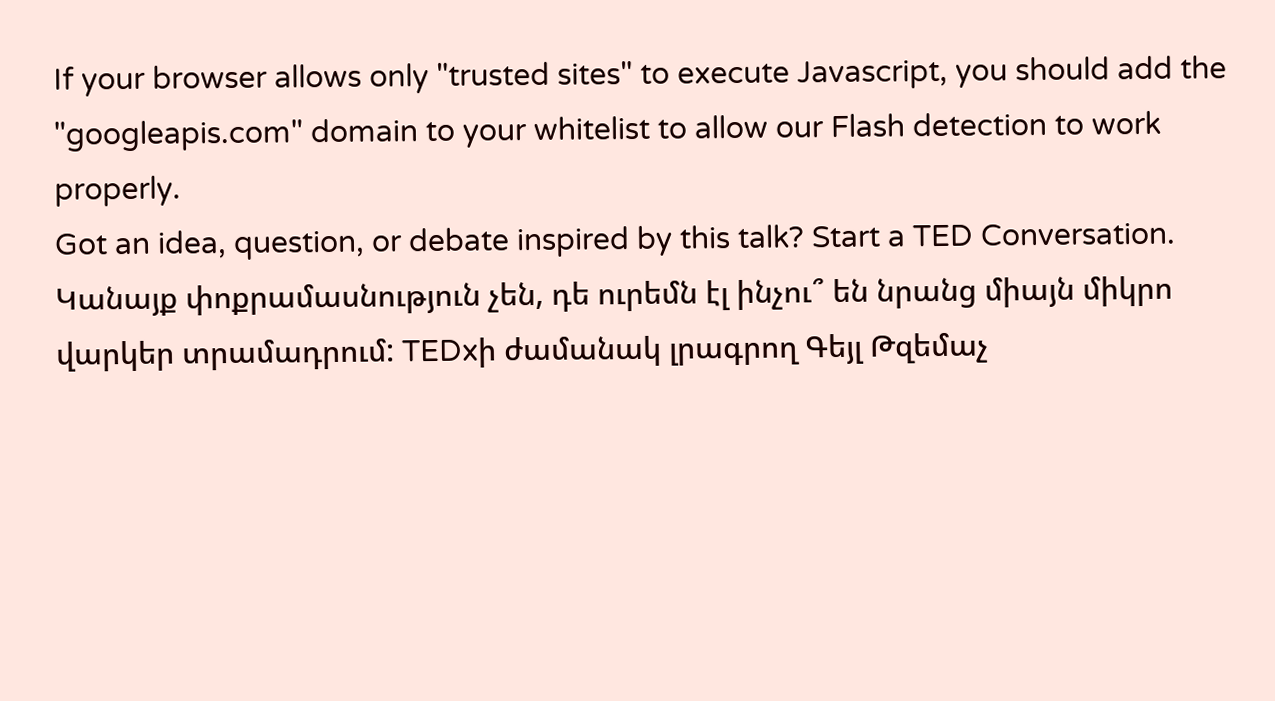If your browser allows only "trusted sites" to execute Javascript, you should add the "googleapis.com" domain to your whitelist to allow our Flash detection to work properly.
Got an idea, question, or debate inspired by this talk? Start a TED Conversation.
Կանայք փոքրամասնություն չեն, դե ուրեմն էլ ինչու՞ են նրանց միայն միկրո վարկեր տրամադրում: TEDxի ժամանակ լրագրող Գեյլ Թզեմաչ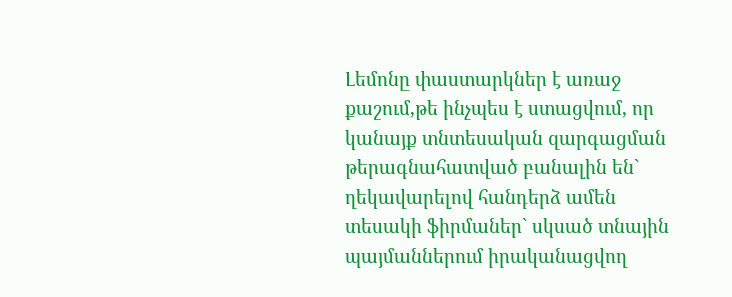Լեմոնը փաստարկներ է առաջ քաշում,թե ինչպես է ստացվում, որ կանայք տնտեսական զարգացման թերագնահատված բանալին են` ղեկավարելով հանդերձ ամեն տեսակի ֆիրմաներ` սկսած տնային պայմաններում իրականացվող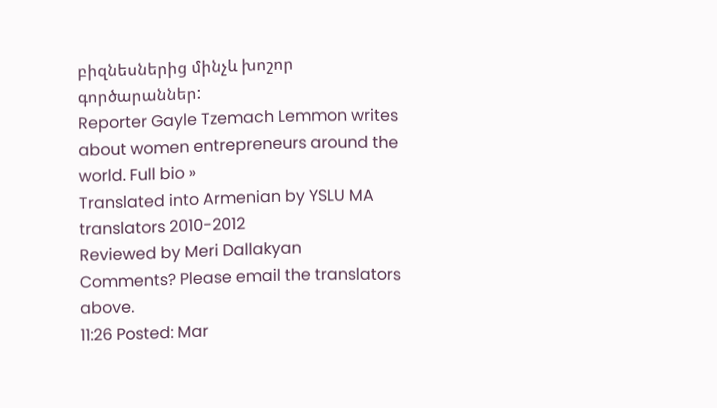բիզնեսներից մինչև խոշոր գործարաններ:
Reporter Gayle Tzemach Lemmon writes about women entrepreneurs around the world. Full bio »
Translated into Armenian by YSLU MA translators 2010-2012
Reviewed by Meri Dallakyan
Comments? Please email the translators above.
11:26 Posted: Mar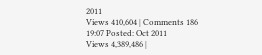2011
Views 410,604 | Comments 186
19:07 Posted: Oct 2011
Views 4,389,486 |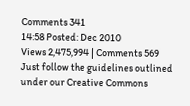Comments 341
14:58 Posted: Dec 2010
Views 2,475,994 | Comments 569
Just follow the guidelines outlined under our Creative Commons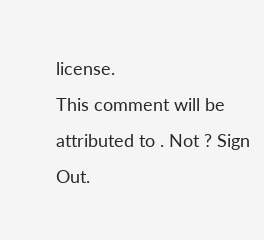license.
This comment will be attributed to . Not ? Sign Out.